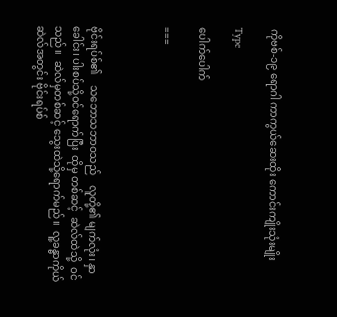ကိုဗစ်-၁၉ ရောဂါ ကာကွယ်ဆေးထိုး ကောင်းကျိုးသုံးမျိုး

Type

ပေါက်ပေါက်

===



ဗိုင်းရပ်စ်၏    သဘောသဘာဝသည်    လူတို့၏ မျက်လုံး၊ နှာခေါင်း၊ ပါးစပ်သို့ဝင်ရောက်ပြီး  ထိုမှ တစ်ဆင့်  ဆဲလ်ထဲသို့  ဝင်သည်။  ဆဲလ်မှတစ်ဆင့် သွေးထဲသို့ရောက်မည်။  လူ့ခန္ဓာကိုယ်ဆဲလ်အတွင်း ဗိုင်းရပ်စ်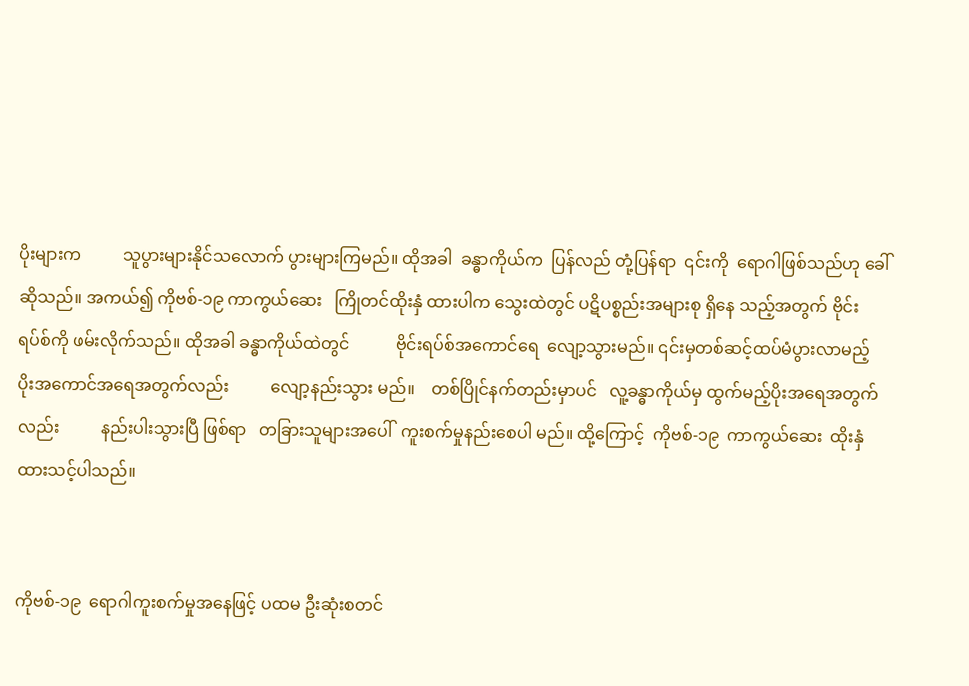ပိုးများက          သူပွားများနိုင်သလောက် ပွားများကြမည်။ ထိုအခါ  ခန္ဓာကိုယ်က  ပြန်လည် တုံ့ပြန်ရာ  ၎င်းကို  ရောဂါဖြစ်သည်ဟု ခေါ်ဆိုသည်။ အကယ်၍ ကိုဗစ်-၁၉ ကာကွယ်ဆေး   ကြိုတင်ထိုးနှံ ထားပါက သွေးထဲတွင် ပဋိပစ္စည်းအများစု ရှိနေ သည့်အတွက် ဗိုင်းရပ်စ်ကို ဖမ်းလိုက်သည်။ ထိုအခါ ခန္ဓာကိုယ်ထဲတွင်           ဗိုင်းရပ်စ်အကောင်ရေ  လျော့သွားမည်။ ၎င်းမှတစ်ဆင့်ထပ်မံပွားလာမည့် ပိုးအကောင်အရေအတွက်လည်း          လျော့နည်းသွား မည်။    တစ်ပြိုင်နက်တည်းမှာပင်   လူ့ခန္ဓာကိုယ်မှ ထွက်မည့်ပိုးအရေအတွက်လည်း          နည်းပါးသွားပြီ ဖြစ်ရာ   တခြားသူများအပေါ်  ကူးစက်မှုနည်းစေပါ မည်။ ထို့ကြောင့်  ကိုဗစ်-၁၉  ကာကွယ်ဆေး  ထိုးနှံ ထားသင့်ပါသည်။


ကိုဗစ်-၁၉  ရောဂါကူးစက်မှုအနေဖြင့် ပထမ ဦးဆုံးစတင်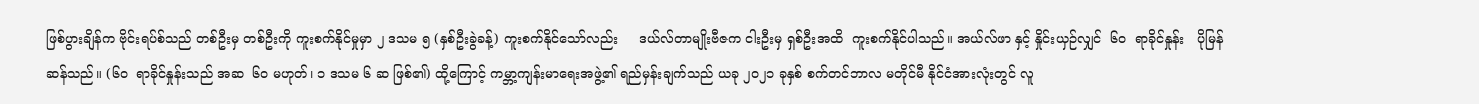ဖြစ်ပွားချိန်က ဗိုင်းရပ်စ်သည် တစ်ဦးမှ တစ်ဦးကို ကူးစက်နိုင်မှုမှာ ၂ ဒသမ ၅ (နှစ်ဦးခွဲခန့်) ကူးစက်နိုင်သော်လည်း     ဒယ်လ်တာမျိုးဗီဇက ငါးဦးမှ ရှစ်ဦးအထိ  ကူးစက်နိုင်ပါသည်။ အယ်လ်ဖာ နှင့် နှိုင်းယှဉ်လျှင်  ၆၀  ရာခိုင်နှုန်း   ပိုမြန်ဆန်သည်။ (၆၀  ရာခိုင်နှုန်းသည် အဆ  ၆၀ မဟုတ်၊ ၁ ဒသမ ၆ ဆ ဖြစ်၏) ထို့ကြောင့် ကမ္ဘာ့ကျန်းမာရေးအဖွဲ့၏ ရည်မှန်းချက်သည် ယခု ၂၀၂၁ ခုနှစ် စက်တင်ဘာလ မတိုင်မီ နိုင်ငံအားလုံးတွင် လူ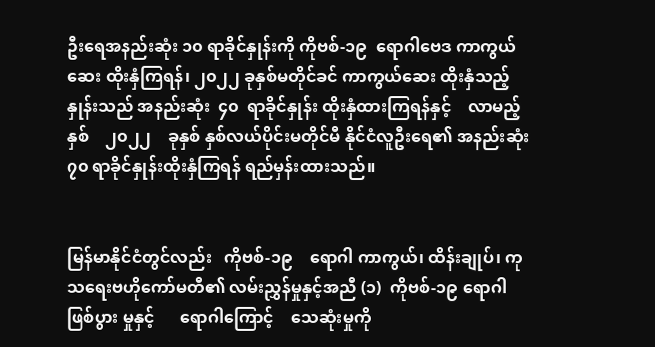ဦးရေအနည်းဆုံး ၁၀ ရာခိုင်နှုန်းကို ကိုဗစ်-၁၉  ရောဂါဗေဒ ကာကွယ်ဆေး ထိုးနှံကြရန်၊ ၂၀၂၂ ခုနှစ်မတိုင်ခင် ကာကွယ်ဆေး ထိုးနှံသည့်နှုန်းသည် အနည်းဆုံး  ၄၀  ရာခိုင်နှုန်း ထိုးနှံထားကြရန်နှင့်    လာမည့်နှစ်    ၂၀၂၂    ခုနှစ် နှစ်လယ်ပိုင်းမတိုင်မီ နိုင်ငံလူဦးရေ၏ အနည်းဆုံး ၇၀ ရာခိုင်နှုန်းထိုးနှံကြရန် ရည်မှန်းထားသည်။


မြန်မာနိုင်ငံတွင်လည်း   ကိုဗစ်-၁၉    ရောဂါ ကာကွယ်၊ ထိန်းချုပ်၊ ကုသရေးဗဟိုကော်မတီ၏ လမ်းညွှန်မှုနှင့်အညီ (၁)  ကိုဗစ်-၁၉ ရောဂါဖြစ်ပွား မှုနှင့်      ရောဂါကြောင့်    သေဆုံးမှုကို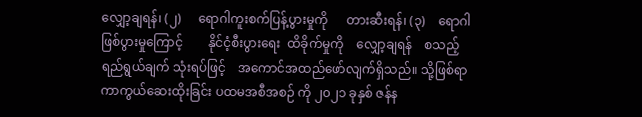လျှော့ချရန်၊ (၂)     ရောဂါကူးစက်ပြန့်ပွားမှုကို      တားဆီးရန်၊ (၃)    ရောဂါဖြစ်ပွားမှုကြောင့်        နိုင်ငံ့စီးပွားရေး  ထိခိုက်မှုကို    လျှော့ချရန်    စသည့်ရည်ရွယ်ချက် သုံးရပ်ဖြင့်    အကောင်အထည်ဖော်လျက်ရှိသည်။ သို့ဖြစ်ရာ   ကာကွယ်ဆေးထိုးခြင်း ပထမအစီအစဉ် ကို ၂၀၂၁ ခုနှစ် ဇန်န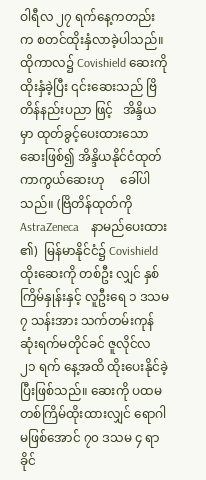ဝါရီလ ၂၇ ရက်နေ့ကတည်းက စတင်ထိုးနှံလာခဲ့ပါသည်။ ထိုကာလ၌ Covishield ဆေးကို ထိုးနှံခဲ့ပြီး ၎င်းဆေးသည် ဗြိတိန်နည်းပညာ ဖြင့်   အိန္ဒိယမှာ ထုတ်ခွင့်ပေးထားသောဆေးဖြစ်၍ အိန္ဒိယနိုင်ငံထုတ်ကာကွယ်ဆေးဟု     ခေါ်ပါသည်။ (ဗြိတိန်ထုတ်ကို  AstraZeneca    နာမည်ပေးထား ၏)  မြန်မာနိုင်ငံ၌ Covishield ထိုးဆေးကို တစ်ဦး လျှင် နှစ်ကြိမ်နှုန်းနှင့် လူဦးရေ ၁ ဒသမ ၇ သန်းအား သက်တမ်းကုန်ဆုံးရက်မတိုင်ခင် ဇူလိုင်လ ၂၁ ရက် နေ့အထိ ထိုးပေးနိုင်ခဲ့ပြီးဖြစ်သည်။ ဆေးကို ပထမ တစ်ကြိမ်ထိုးထားလျှင် ရောဂါမဖြစ်အောင် ၇၀ ဒသမ ၄ ရာခိုင်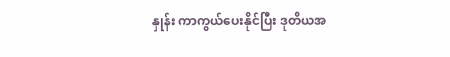နှုန်း ကာကွယ်ပေးနိုင်ပြီး ဒုတိယအ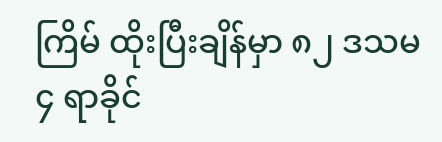ကြိမ် ထိုးပြီးချိန်မှာ ၈၂ ဒသမ ၄ ရာခိုင်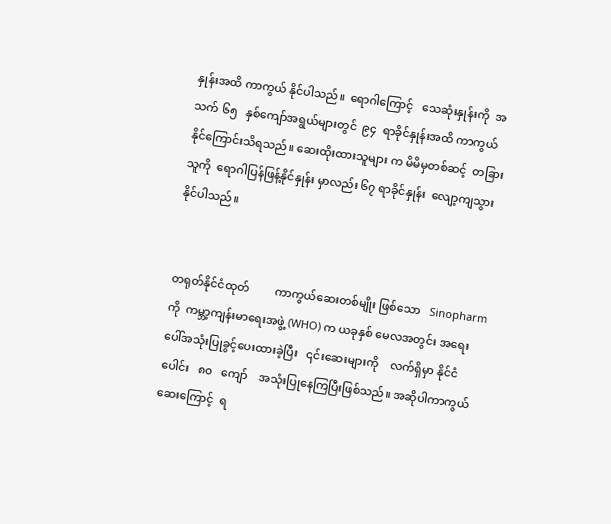နှုန်းအထိ ကာကွယ် နိုင်ပါသည်။  ရောဂါကြောင့်   သေဆုံးနှုန်းကို  အသက် ၆၅   နှစ်ကျော်အရွယ်များတွင်  ၉၄  ရာခိုင်နှုန်းအထိ ကာကွယ်နိုင်ကြောင်းသိရသည်။ ဆေးထိုးထားသူများ က မိမိမှတစ်ဆင့်  တခြားသူကို  ရောဂါပြန်ဖြန့်နိုင်နှုန်း မှာလည်း ၆၇ ရာခိုင်နှုန်း  လျော့ကျသွားနိုင်ပါသည်။


တရုတ်နိုင်ငံထုတ်         ကာကွယ်ဆေးတစ်မျိုး ဖြစ်သော   Sinopharm  ကို  ကမ္ဘာ့ကျန်းမာရေးအဖွဲ့ (WHO) က ယခုနှစ် မေလအတွင်း အရေးပေါ်အသုံးပြုခွင့်ပေးထားခဲ့ပြီး   ၎င်းဆေးများကို    လက်ရှိမှာ နိုင်ငံပေါင်း   ၈၀   ကျော်    အသုံးပြုနေကြပြီးဖြစ်သည်။ အဆိုပါကာကွယ်ဆေးကြောင့်  ရ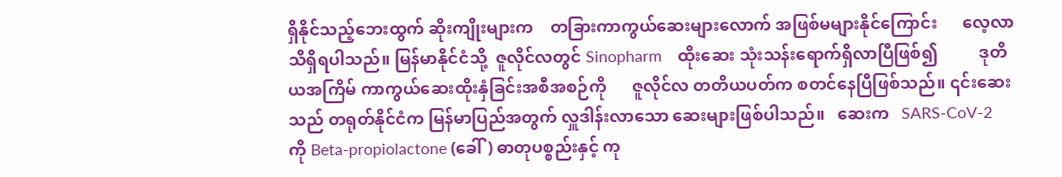ရှိနိုင်သည့်ဘေးထွက် ဆိုးကျိုးများက    တခြားကာကွယ်ဆေးများလောက် အဖြစ်မများနိုင်ကြောင်း      လေ့လာသိရှိရပါသည်။ မြန်မာနိုင်ငံသို့  ဇူလိုင်လတွင် Sinopharm    ထိုးဆေး သုံးသန်းရောက်ရှိလာပြီဖြစ်၍          ဒုတိယအကြိမ် ကာကွယ်ဆေးထိုးနှံခြင်းအစီအစဉ်ကို      ဇူလိုင်လ တတိယပတ်က စတင်နေပြီဖြစ်သည်။ ၎င်းဆေးသည် တရုတ်နိုင်ငံက မြန်မာပြည်အတွက် လှူဒါန်းလာသော ဆေးများဖြစ်ပါသည်။   ဆေးက   SARS-CoV-2  ကို Beta-propiolactone (ခေါ်) ဓာတုပစ္စည်းနှင့် ကု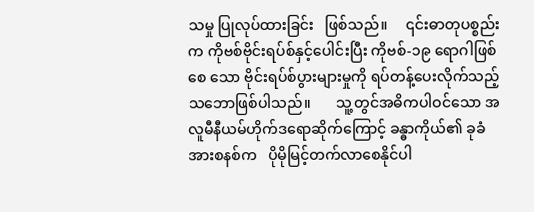သမှု ပြုလုပ်ထားခြင်း   ဖြစ်သည်။     ၎င်းဓာတုပစ္စည်းက ကိုဗစ်ဗိုင်းရပ်စ်နှင့်ပေါင်းပြီး ကိုဗစ်-၁၉ ရောဂါဖြစ်စေ သော ဗိုင်းရပ်စ်ပွားများမှုကို ရပ်တန့်ပေးလိုက်သည့် သဘောဖြစ်ပါသည်။       သူ့တွင်အဓိကပါဝင်သော အလူမီနီယမ်ဟိုက်ဒရောဆိုက်ကြောင့် ခန္ဓာကိုယ်၏ ခုခံအားစနစ်က   ပိုမိုမြင့်တက်လာစေနိုင်ပါ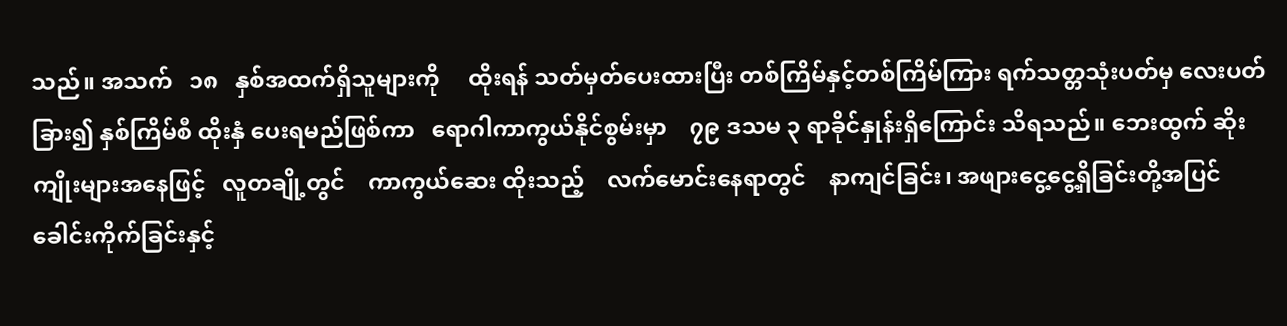သည်။ အသက်   ၁၈   နှစ်အထက်ရှိသူများကို     ထိုးရန် သတ်မှတ်ပေးထားပြီး တစ်ကြိမ်နှင့်တစ်ကြိမ်ကြား ရက်သတ္တသုံးပတ်မှ လေးပတ်ခြား၍ နှစ်ကြိမ်စီ ထိုးနှံ ပေးရမည်ဖြစ်ကာ   ရောဂါကာကွယ်နိုင်စွမ်းမှာ    ၇၉ ဒသမ ၃ ရာခိုင်နှုန်းရှိကြောင်း သိရသည်။ ဘေးထွက် ဆိုးကျိုးများအနေဖြင့်   လူတချို့တွင်    ကာကွယ်ဆေး ထိုးသည့်    လက်မောင်းနေရာတွင်    နာကျင်ခြင်း၊ အဖျားငွေ့ငွေ့ရှိခြင်းတို့အပြင်     ခေါင်းကိုက်ခြင်းနှင့်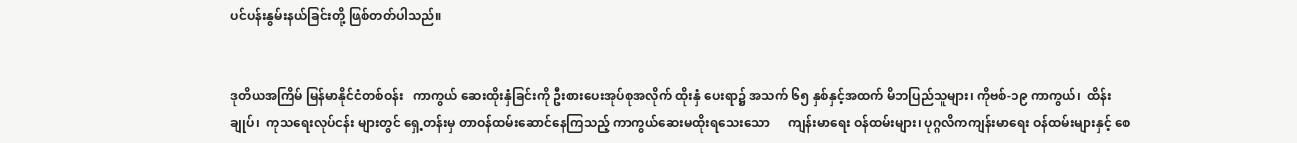ပင်ပန်းနွမ်းနယ်ခြင်းတို့ ဖြစ်တတ်ပါသည်။


ဒုတိယအကြိမ် မြန်မာနိုင်ငံတစ်ဝန်း   ကာကွယ် ဆေးထိုးနှံခြင်းကို ဦးစားပေးအုပ်စုအလိုက် ထိုးနှံ ပေးရာ၌ အသက် ၆၅ နှစ်နှင့်အထက် မိဘပြည်သူများ၊ ကိုဗစ်-၁၉ ကာကွယ်၊  ထိန်းချုပ်၊  ကုသရေးလုပ်ငန်း များတွင် ရှေ့တန်းမှ တာဝန်ထမ်းဆောင်နေကြသည့် ကာကွယ်ဆေးမထိုးရသေးသော      ကျန်းမာရေး ဝန်ထမ်းများ၊ ပုဂ္ဂလိကကျန်းမာရေး ဝန်ထမ်းများနှင့် စေ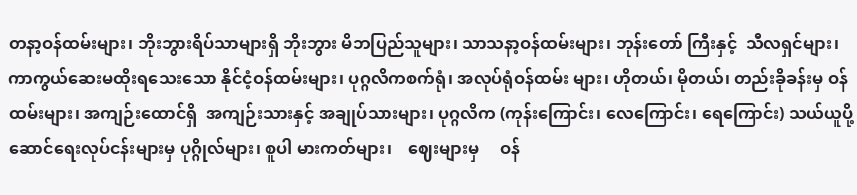တနာ့ဝန်ထမ်းများ၊ ဘိုးဘွားရိပ်သာများရှိ ဘိုးဘွား မိဘပြည်သူများ၊ သာသနာ့ဝန်ထမ်းများ၊ ဘုန်းတော် ကြီးနှင့်  သီလရှင်များ၊ ကာကွယ်ဆေးမထိုးရသေးသော နိုင်ငံ့ဝန်ထမ်းများ၊ ပုဂ္ဂလိကစက်ရုံ၊ အလုပ်ရုံဝန်ထမ်း များ၊ ဟိုတယ်၊ မိုတယ်၊ တည်းခိုခန်းမှ ဝန်ထမ်းများ၊ အကျဉ်းထောင်ရှိ  အကျဉ်းသားနှင့် အချုပ်သားများ၊ ပုဂ္ဂလိက (ကုန်းကြောင်း၊ လေကြောင်း၊ ရေကြောင်း) သယ်ယူပို့ဆောင်ရေးလုပ်ငန်းများမှ ပုဂ္ဂိုလ်များ၊ စူပါ မားကတ်များ၊    ဈေးများမှ     ဝန်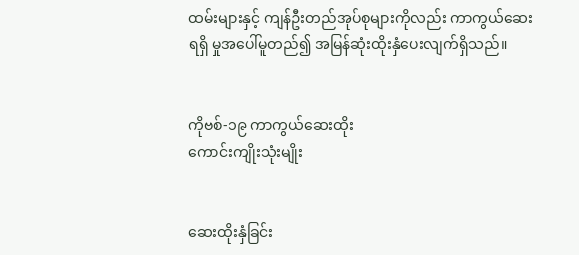ထမ်းများနှင့် ကျန်ဦးတည်အုပ်စုများကိုလည်း ကာကွယ်ဆေးရရှိ မှုအပေါ်မူတည်၍ အမြန်ဆုံးထိုးနှံပေးလျက်ရှိသည်။


ကိုဗစ်-၁၉ ကာကွယ်ဆေးထိုး
ကောင်းကျိုးသုံးမျိုး


ဆေးထိုးနှံခြင်း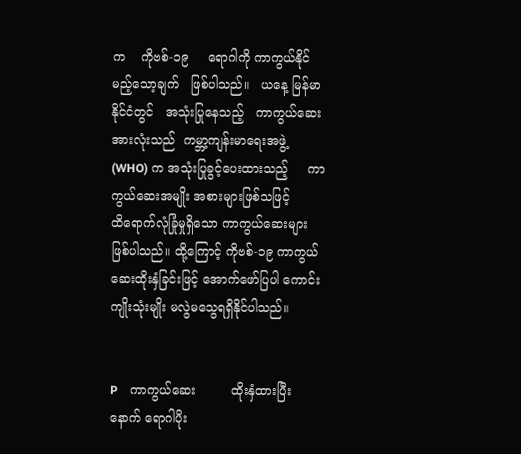က    ကိုဗစ်-၁၉     ရောဂါကို ကာကွယ်နိုင်မည့်သော့ချက်   ဖြစ်ပါသည်။   ယနေ့ မြန်မာနိုင်ငံတွင်   အသုံးပြုနေသည့်   ကာကွယ်ဆေး အားလုံးသည်  ကမ္ဘာ့ကျန်းမာရေးအဖွဲ့  (WHO) က အသုံးပြုခွင့်ပေးထားသည့်     ကာကွယ်ဆေးအမျိုး အစားများဖြစ်သဖြင့်          ထိရောက်လုံခြုံမှုရှိသော ကာကွယ်ဆေးများ ဖြစ်ပါသည်။ ထို့ကြောင့် ကိုဗစ်-၁၉ ကာကွယ်ဆေးထိုးနှံခြင်းဖြင့် အောက်ဖော်ပြပါ ကောင်းကျိုးသုံးမျိုး မလွဲမသွေရရှိနိုင်ပါသည်။


P    ကာကွယ်ဆေး         ထိုးနှံထားပြီးနောက် ရောဂါပိုး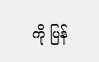ကို ပြန်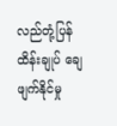လည်တုံ့ပြန်ထိန်းချုပ် ချေဖျက်နိုင်မှု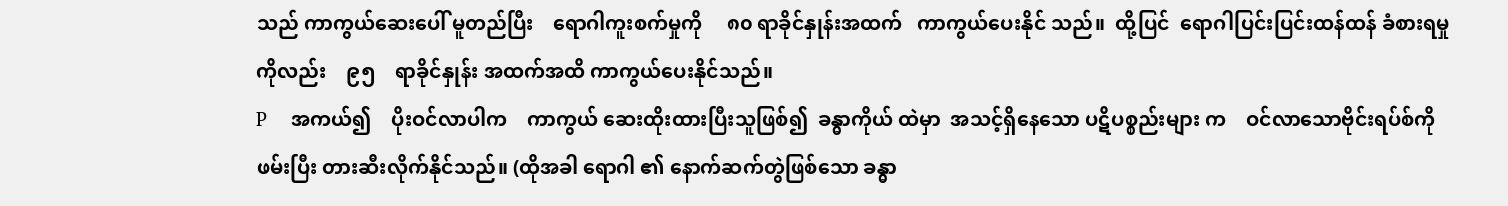သည် ကာကွယ်ဆေးပေါ် မူတည်ပြီး    ရောဂါကူးစက်မှုကို     ၈၀ ရာခိုင်နှုန်းအထက်   ကာကွယ်ပေးနိုင် သည်။  ထို့ပြင်  ရောဂါပြင်းပြင်းထန်ထန် ခံစားရမှုကိုလည်း    ၉၅    ရာခိုင်နှုန်း အထက်အထိ ကာကွယ်ပေးနိုင်သည်။
P    အကယ်၍    ပိုးဝင်လာပါက    ကာကွယ် ဆေးထိုးထားပြီးသူဖြစ်၍  ခန္ဓာကိုယ် ထဲမှာ  အသင့်ရှိနေသော ပဋိပစ္စည်းများ က    ဝင်လာသောဗိုင်းရပ်စ်ကို    ဖမ်းပြီး တားဆီးလိုက်နိုင်သည်။ (ထိုအခါ ရောဂါ ၏ နောက်ဆက်တွဲဖြစ်သော ခန္ဓာ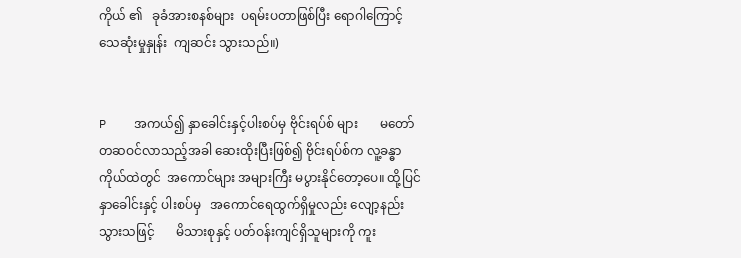ကိုယ် ၏   ခုခံအားစနစ်များ  ပရမ်းပတာဖြစ်ပြီး ရောဂါကြောင့်  သေဆုံးမှုနှုန်း  ကျဆင်း သွားသည်။)


P    အကယ်၍ နှာခေါင်းနှင့်ပါးစပ်မှ ဗိုင်းရပ်စ် များ       မတော်တဆဝင်လာသည့်အခါ ဆေးထိုးပြီးဖြစ်၍ ဗိုင်းရပ်စ်က လူ့ခန္ဓာ ကိုယ်ထဲတွင်  အကောင်များ အများကြီး မပွားနိုင်တော့ပေ။ ထို့ပြင် နှာခေါင်းနှင့် ပါးစပ်မှ   အကောင်ရေထွက်ရှိမှုလည်း လျော့နည်းသွားသဖြင့်       မိသားစုနှင့် ပတ်ဝန်းကျင်ရှိသူများကို ကူး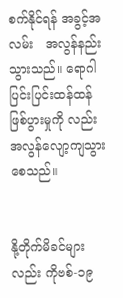စက်နိုင်ရန် အခွင့်အလမ်း   အလွန်နည်းသွားသည်။ ရောဂါပြင်းပြင်းထန်ထန်    ဖြစ်ပွားမှုကို လည်း အလွန်လျော့ကျသွားစေသည်။


နို့တိုက်မိခင်များလည်း ကိုဗစ်-၁၉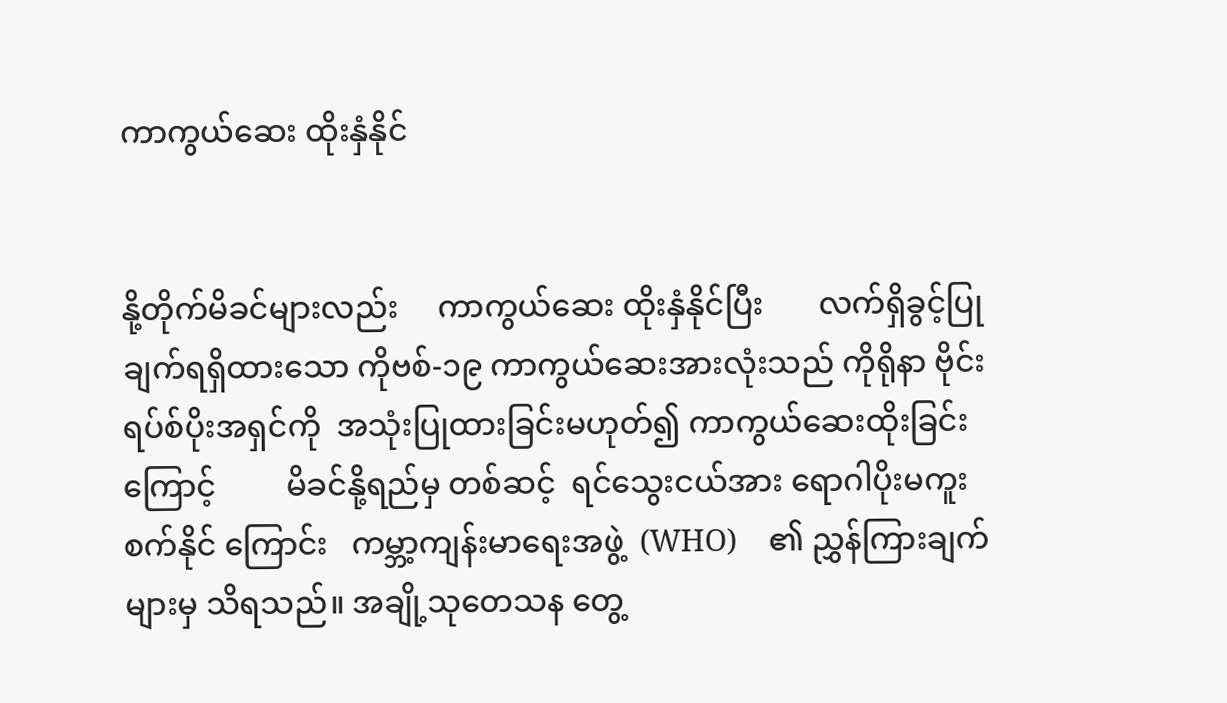ကာကွယ်ဆေး ထိုးနှံနိုင်


နို့တိုက်မိခင်များလည်း     ကာကွယ်ဆေး ထိုးနှံနိုင်ပြီး       လက်ရှိခွင့်ပြုချက်ရရှိထားသော ကိုဗစ်-၁၉ ကာကွယ်ဆေးအားလုံးသည် ကိုရိုနာ ဗိုင်းရပ်စ်ပိုးအရှင်ကို  အသုံးပြုထားခြင်းမဟုတ်၍ ကာကွယ်ဆေးထိုးခြင်းကြောင့်         မိခင်နို့ရည်မှ တစ်ဆင့်  ရင်သွေးငယ်အား ရောဂါပိုးမကူးစက်နိုင် ကြောင်း   ကမ္ဘာ့ကျန်းမာရေးအဖွဲ့  (WHO)    ၏ ညွှန်ကြားချက်များမှ သိရသည်။ အချို့သုတေသန တွေ့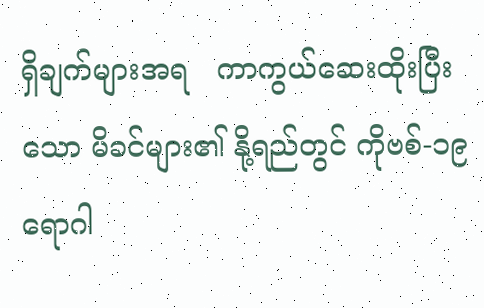ရှိချက်များအရ   ကာကွယ်ဆေးထိုးပြီးသော မိခင်များ၏ နို့ရည်တွင် ကိုဗစ်-၁၉ ရောဂါ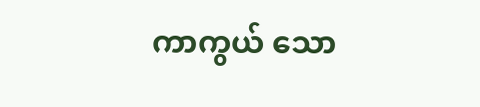ကာကွယ် သော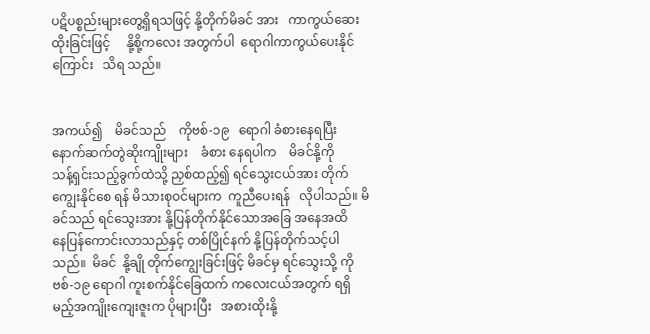ပဋိပစ္စည်းများတွေ့ရှိရသဖြင့် နို့တိုက်မိခင် အား   ကာကွယ်ဆေးထိုးခြင်းဖြင့်     နို့စို့ကလေး အတွက်ပါ  ရောဂါကာကွယ်ပေးနိုင်ကြောင်း   သိရ သည်။


အကယ်၍    မိခင်သည်    ကိုဗစ်-၁၉   ရောဂါ ခံစားနေရပြီး  နောက်ဆက်တွဲဆိုးကျိုးများ    ခံစား နေရပါက    မိခင်နို့ကို     သန့်ရှင်းသည့်ခွက်ထဲသို့ ညှစ်ထည့်၍ ရင်သွေးငယ်အား တိုက်ကျွေးနိုင်စေ ရန် မိသားစုဝင်များက  ကူညီပေးရန်   လိုပါသည်။ မိခင်သည် ရင်သွေးအား နို့ပြန်တိုက်နိုင်သောအခြေ အနေအထိ           နေပြန်ကောင်းလာသည်နှင့် တစ်ပြိုင်နက် နို့ပြန်တိုက်သင့်ပါသည်။  မိခင်  နို့ချို တိုက်ကျွေးခြင်းဖြင့် မိခင်မှ ရင်သွေးသို့ ကိုဗစ်-၁၉ ရောဂါ ကူးစက်နိုင်ခြေထက် ကလေးငယ်အတွက် ရရှိမည့်အကျိုးကျေးဇူးက ပိုများပြီး   အစားထိုးနို့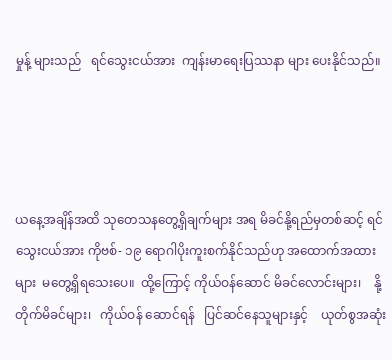မှုန့် များသည်   ရင်သွေးငယ်အား  ကျန်းမာရေးပြဿနာ များ ပေးနိုင်သည်။




ယနေ့အချိန်အထိ သုတေသနတွေ့ရှိချက်များ အရ မိခင်နို့ရည်မှတစ်ဆင့် ရင်သွေးငယ်အား ကိုဗစ်- ၁၉ ရောဂါပိုးကူးစက်နိုင်သည်ဟု အထောက်အထား များ  မတွေ့ရှိရသေးပေ။  ထို့ကြောင့် ကိုယ်ဝန်ဆောင် မိခင်လောင်းများ၊    နို့တိုက်မိခင်များ၊   ကိုယ်ဝန် ဆောင်ရန်   ပြင်ဆင်နေသူများနှင့်    ယုတ်စွအဆုံး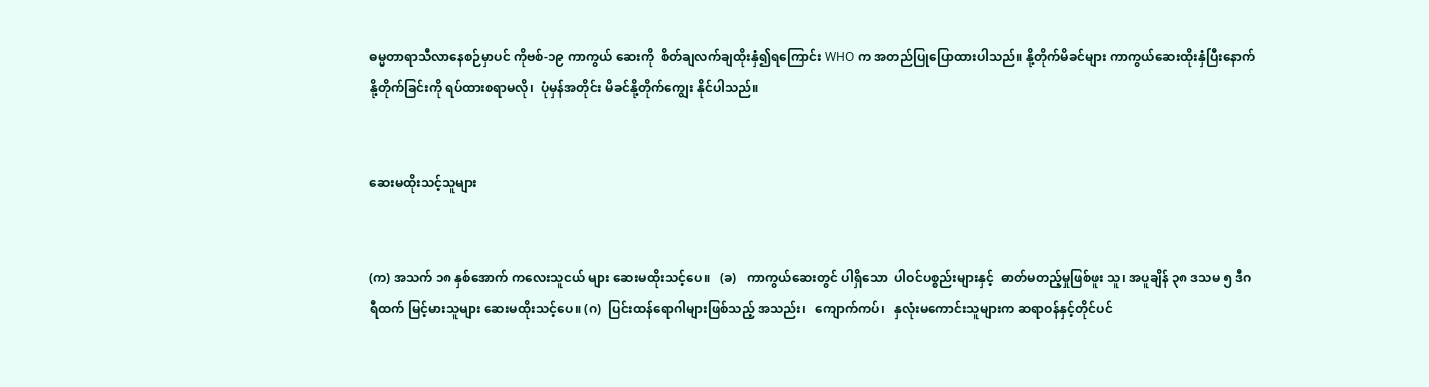ဓမ္မတာရာသီလာနေစဉ်မှာပင် ကိုဗစ်-၁၉ ကာကွယ် ဆေးကို  စိတ်ချလက်ချထိုးနှံ၍ရကြောင်း WHO က အတည်ပြုပြောထားပါသည်။ နို့တိုက်မိခင်များ ကာကွယ်ဆေးထိုးနှံပြီးနောက်    နို့တိုက်ခြင်းကို ရပ်ထားစရာမလို၊  ပုံမှန်အတိုင်း မိခင်နို့တိုက်ကျွေး နိုင်ပါသည်။


ဆေးမထိုးသင့်သူများ


(က) အသက် ၁၈ နှစ်အောက် ကလေးသူငယ် များ ဆေးမထိုးသင့်ပေ။   (ခ)   ကာကွယ်ဆေးတွင် ပါရှိသော  ပါဝင်ပစ္စည်းများနှင့်  ဓာတ်မတည့်မှုဖြစ်ဖူး သူ၊ အပူချိန် ၃၈ ဒသမ ၅ ဒီဂရီထက် မြင့်မားသူများ ဆေးမထိုးသင့်ပေ။ (ဂ)  ပြင်းထန်ရောဂါများဖြစ်သည့် အသည်း၊   ကျောက်ကပ်၊   နှလုံးမကောင်းသူများက ဆရာဝန်နှင့်တိုင်ပင်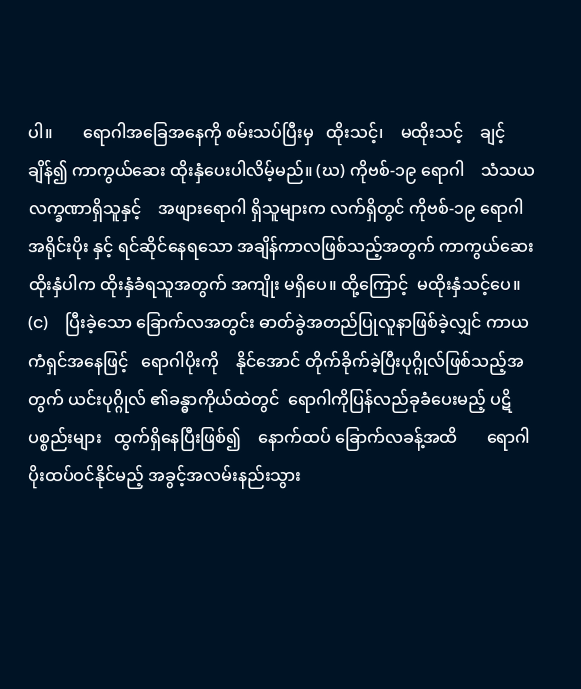ပါ။       ရောဂါအခြေအနေကို စမ်းသပ်ပြီးမှ   ထိုးသင့်၊    မထိုးသင့်    ချင့်ချိန်၍ ကာကွယ်ဆေး ထိုးနှံပေးပါလိမ့်မည်။ (ဃ) ကိုဗစ်-၁၉ ရောဂါ    သံသယလက္ခဏာရှိသူနှင့်    အဖျားရောဂါ ရှိသူများက လက်ရှိတွင် ကိုဗစ်-၁၉ ရောဂါ အရိုင်းပိုး နှင့် ရင်ဆိုင်နေရသော အချိန်ကာလဖြစ်သည့်အတွက် ကာကွယ်ဆေးထိုးနှံပါက ထိုးနှံခံရသူအတွက် အကျိုး မရှိပေ။ ထို့ကြောင့်  မထိုးနှံသင့်ပေ။  (င)    ပြီးခဲ့သော ခြောက်လအတွင်း ဓာတ်ခွဲအတည်ပြုလူနာဖြစ်ခဲ့လျှင် ကာယကံရှင်အနေဖြင့်   ရောဂါပိုးကို    နိုင်အောင် တိုက်ခိုက်ခဲ့ပြီးပုဂ္ဂိုလ်ဖြစ်သည့်အတွက် ယင်းပုဂ္ဂိုလ် ၏ခန္ဓာကိုယ်ထဲတွင်  ရောဂါကိုပြန်လည်ခုခံပေးမည့် ပဋိပစ္စည်းများ   ထွက်ရှိနေပြီးဖြစ်၍    နောက်ထပ် ခြောက်လခန့်အထိ       ရောဂါပိုးထပ်ဝင်နိုင်မည့် အခွင့်အလမ်းနည်းသွား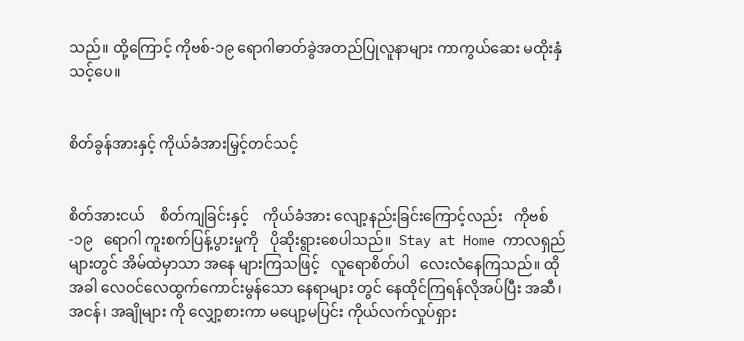သည်။ ထို့ကြောင့် ကိုဗစ်-၁၉ ရောဂါဓာတ်ခွဲအတည်ပြုလူနာများ ကာကွယ်ဆေး မထိုးနှံသင့်ပေ။


စိတ်ခွန်အားနှင့် ကိုယ်ခံအားမြှင့်တင်သင့်


စိတ်အားငယ်    စိတ်ကျခြင်းနှင့်    ကိုယ်ခံအား လျော့နည်းခြင်းကြောင့်လည်း   ကိုဗစ်-၁၉   ရောဂါ ကူးစက်ပြန့်ပွားမှုကို   ပိုဆိုးရွားစေပါသည်။  Stay at Home ကာလရှည်များတွင် အိမ်ထဲမှာသာ အနေ များကြသဖြင့်   လူရောစိတ်ပါ   လေးလံနေကြသည်။ ထိုအခါ လေဝင်လေထွက်ကောင်းမွန်သော နေရာများ တွင် နေထိုင်ကြရန်လိုအပ်ပြီး အဆီ၊ အငန်၊ အချိုများ ကို လျှော့စားကာ မပျော့မပြင်း ကိုယ်လက်လှုပ်ရှား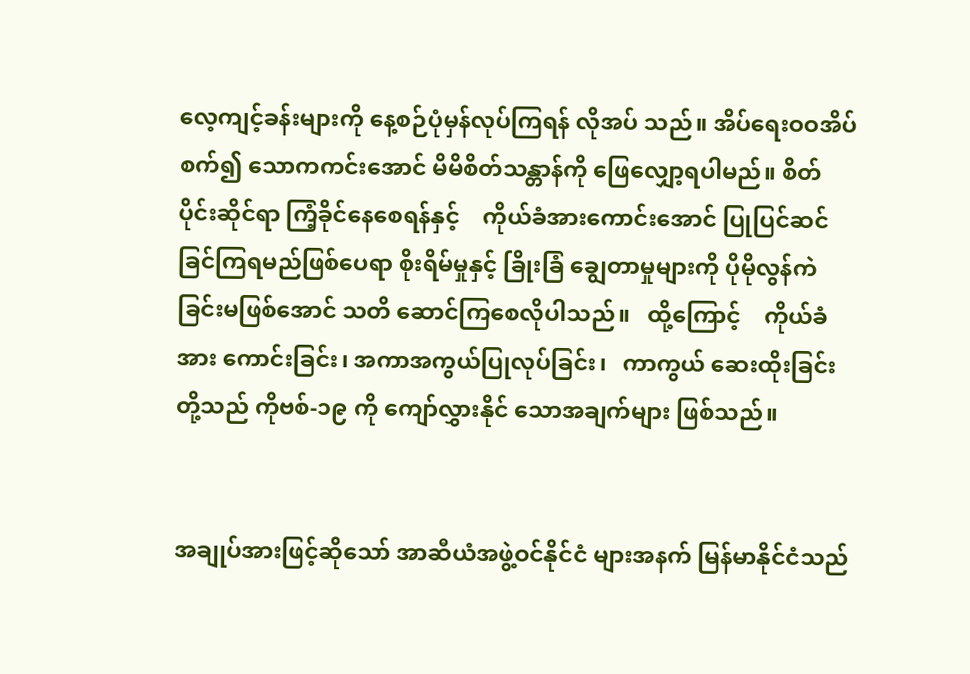လေ့ကျင့်ခန်းများကို နေ့စဉ်ပုံမှန်လုပ်ကြရန် လိုအပ် သည်။ အိပ်ရေးဝဝအိပ်စက်၍ သောကကင်းအောင် မိမိစိတ်သန္တာန်ကို ဖြေလျှော့ရပါမည်။ စိတ်ပိုင်းဆိုင်ရာ ကြံ့ခိုင်နေစေရန်နှင့်    ကိုယ်ခံအားကောင်းအောင် ပြုပြင်ဆင်ခြင်ကြရမည်ဖြစ်ပေရာ စိုးရိမ်မှုနှင့် ခြိုးခြံ ချွေတာမှုများကို ပိုမိုလွန်ကဲခြင်းမဖြစ်အောင် သတိ ဆောင်ကြစေလိုပါသည်။   ထို့ကြောင့်    ကိုယ်ခံအား ကောင်းခြင်း၊ အကာအကွယ်ပြုလုပ်ခြင်း၊   ကာကွယ် ဆေးထိုးခြင်းတို့သည် ကိုဗစ်-၁၉ ကို ကျော်လွှားနိုင် သောအချက်များ ဖြစ်သည်။


အချုပ်အားဖြင့်ဆိုသော် အာဆီယံအဖွဲ့ဝင်နိုင်ငံ များအနက် မြန်မာနိုင်ငံသည်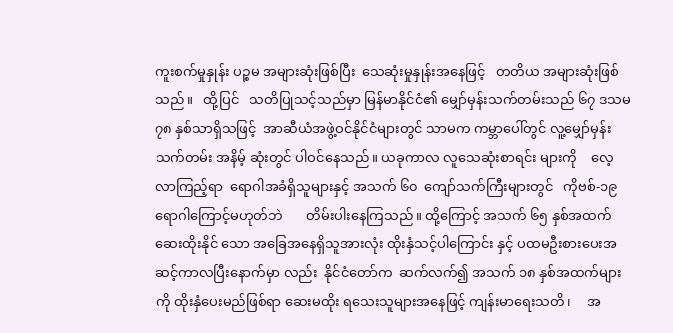ကူးစက်မှုနှုန်း ပဉ္စမ အများဆုံးဖြစ်ပြီး  သေဆုံးမှုနှုန်းအနေဖြင့်   တတိယ အများဆုံးဖြစ်သည်။   ထို့ပြင်   သတိပြုသင့်သည်မှာ မြန်မာနိုင်ငံ၏ မျှော်မှန်းသက်တမ်းသည် ၆၇ ဒသမ ၇၈ နှစ်သာရှိသဖြင့်  အာဆီယံအဖွဲ့ဝင်နိုင်ငံများတွင် သာမက ကမ္ဘာပေါ်တွင် လူ့မျှော်မှန်းသက်တမ်း အနိမ့် ဆုံးတွင် ပါဝင်နေသည်။ ယခုကာလ လူသေဆုံးစာရင်း များကို    လေ့လာကြည့်ရာ  ရောဂါအခံရှိသူများနှင့် အသက် ၆၀  ကျော်သက်ကြီးများတွင်   ကိုဗစ်-၁၉ ရောဂါကြောင့်မဟုတ်ဘဲ       တိမ်းပါးနေကြသည်။ ထို့ကြောင့် အသက် ၆၅ နှစ်အထက် ဆေးထိုးနိုင် သော အခြေအနေရှိသူအားလုံး ထိုးနှံသင့်ပါကြောင်း နှင့် ပထမဦးစားပေးအဆင့်ကာလပြီးနောက်မှာ လည်း  နိုင်ငံတော်က  ဆက်လက်၍ အသက် ၁၈ နှစ်အထက်များကို ထိုးနှံပေးမည်ဖြစ်ရာ ဆေးမထိုး ရသေးသူများအနေဖြင့် ကျန်းမာရေးသတိ၊     အ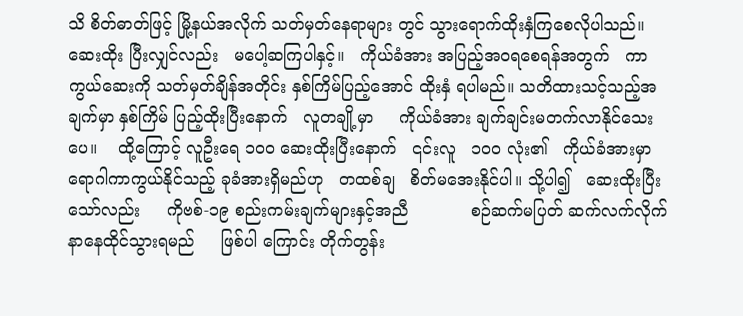သိ စိတ်ဓာတ်ဖြင့် မြို့နယ်အလိုက် သတ်မှတ်နေရာများ တွင် သွားရောက်ထိုးနှံကြစေလိုပါသည်။ ဆေးထိုး ပြီးလျှင်လည်း   မပေါ့ဆကြပါနှင့်။   ကိုယ်ခံအား အပြည့်အဝရစေရန်အတွက်   ကာကွယ်ဆေးကို သတ်မှတ်ချိန်အတိုင်း နှစ်ကြိမ်ပြည့်အောင် ထိုးနှံ ရပါမည်။ သတိထားသင့်သည့်အချက်မှာ နှစ်ကြိမ် ပြည့်ထိုးပြီးနောက်   လူတချို့မှာ     ကိုယ်ခံအား ချက်ချင်းမတက်လာနိုင်သေးပေ။    ထို့ကြောင့် လူဦးရေ ၁၀၀ ဆေးထိုးပြီးနောက်   ၎င်းလူ   ၁၀၀ လုံး၏   ကိုယ်ခံအားမှာ ရောဂါကာကွယ်နိုင်သည့် ခုခံအားရှိမည်ဟု   တထစ်ချ   စိတ်မအေးနိုင်ပါ။ သို့ပါ၍   ဆေးထိုးပြီးသော်လည်း     ကိုဗစ်-၁၉ စည်းကမ်းချက်များနှင့်အညီ            စဉ်ဆက်မပြတ် ဆက်လက်လိုက်နာနေထိုင်သွားရမည်     ဖြစ်ပါ ကြောင်း တိုက်တွန်း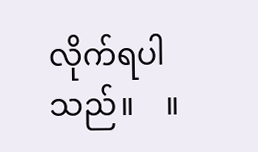လိုက်ရပါသည်။    ။